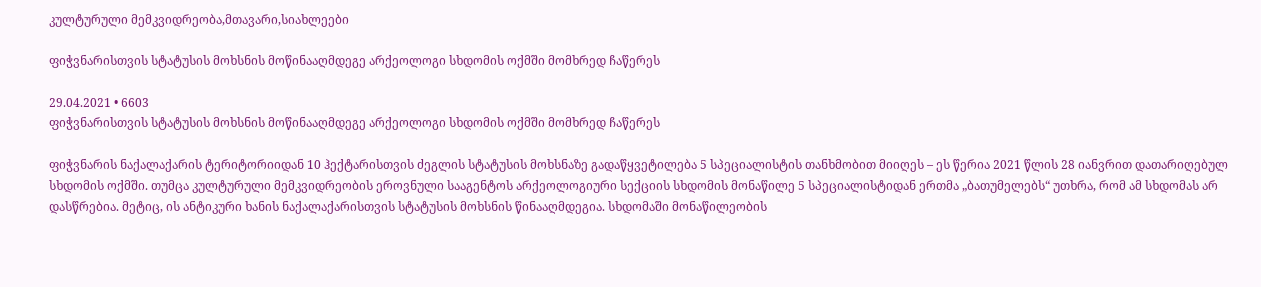კულტურული მემკვიდრეობა,მთავარი,სიახლეები

ფიჭვნარისთვის სტატუსის მოხსნის მოწინააღმდეგე არქეოლოგი სხდომის ოქმში მომხრედ ჩაწერეს

29.04.2021 • 6603
ფიჭვნარისთვის სტატუსის მოხსნის მოწინააღმდეგე არქეოლოგი სხდომის ოქმში მომხრედ ჩაწერეს

ფიჭვნარის ნაქალაქარის ტერიტორიიდან 10 ჰექტარისთვის ძეგლის სტატუსის მოხსნაზე გადაწყვეტილება 5 სპეციალისტის თანხმობით მიიღეს – ეს წერია 2021 წლის 28 იანვრით დათარიღებულ სხდომის ოქმში. თუმცა კულტურული მემკვიდრეობის ეროვნული სააგენტოს არქეოლოგიური სექციის სხდომის მონაწილე 5 სპეციალისტიდან ერთმა „ბათუმელებს“ უთხრა, რომ ამ სხდომას არ დასწრებია. მეტიც, ის ანტიკური ხანის ნაქალაქარისთვის სტატუსის მოხსნის წინააღმდეგია. სხდომაში მონაწილეობის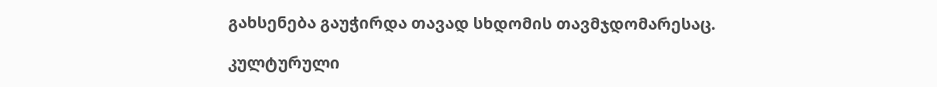გახსენება გაუჭირდა თავად სხდომის თავმჯდომარესაც.

კულტურული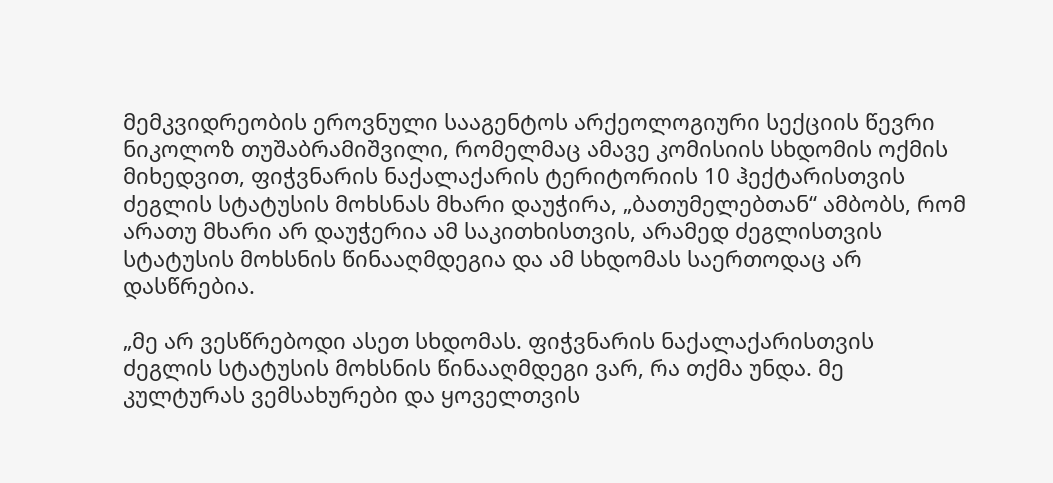მემკვიდრეობის ეროვნული სააგენტოს არქეოლოგიური სექციის წევრი ნიკოლოზ თუშაბრამიშვილი, რომელმაც ამავე კომისიის სხდომის ოქმის მიხედვით, ფიჭვნარის ნაქალაქარის ტერიტორიის 10 ჰექტარისთვის ძეგლის სტატუსის მოხსნას მხარი დაუჭირა, „ბათუმელებთან“ ამბობს, რომ არათუ მხარი არ დაუჭერია ამ საკითხისთვის, არამედ ძეგლისთვის სტატუსის მოხსნის წინააღმდეგია და ამ სხდომას საერთოდაც არ დასწრებია.

„მე არ ვესწრებოდი ასეთ სხდომას. ფიჭვნარის ნაქალაქარისთვის ძეგლის სტატუსის მოხსნის წინააღმდეგი ვარ, რა თქმა უნდა. მე კულტურას ვემსახურები და ყოველთვის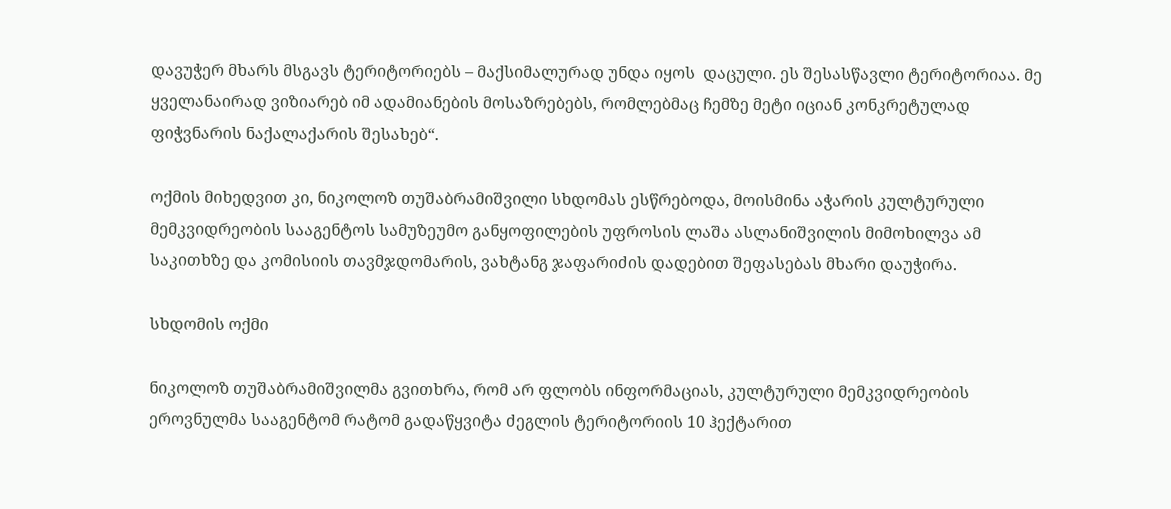დავუჭერ მხარს მსგავს ტერიტორიებს – მაქსიმალურად უნდა იყოს  დაცული. ეს შესასწავლი ტერიტორიაა. მე ყველანაირად ვიზიარებ იმ ადამიანების მოსაზრებებს, რომლებმაც ჩემზე მეტი იციან კონკრეტულად ფიჭვნარის ნაქალაქარის შესახებ“.

ოქმის მიხედვით კი, ნიკოლოზ თუშაბრამიშვილი სხდომას ესწრებოდა, მოისმინა აჭარის კულტურული მემკვიდრეობის სააგენტოს სამუზეუმო განყოფილების უფროსის ლაშა ასლანიშვილის მიმოხილვა ამ საკითხზე და კომისიის თავმჯდომარის, ვახტანგ ჯაფარიძის დადებით შეფასებას მხარი დაუჭირა.

სხდომის ოქმი

ნიკოლოზ თუშაბრამიშვილმა გვითხრა, რომ არ ფლობს ინფორმაციას, კულტურული მემკვიდრეობის ეროვნულმა სააგენტომ რატომ გადაწყვიტა ძეგლის ტერიტორიის 10 ჰექტარით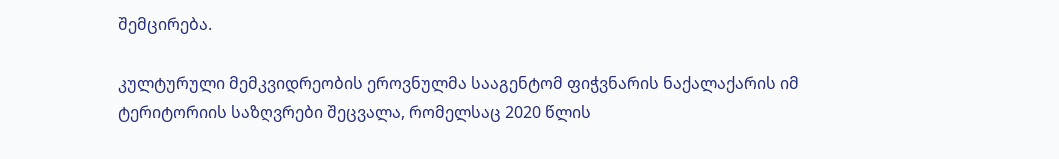შემცირება.

კულტურული მემკვიდრეობის ეროვნულმა სააგენტომ ფიჭვნარის ნაქალაქარის იმ ტერიტორიის საზღვრები შეცვალა, რომელსაც 2020 წლის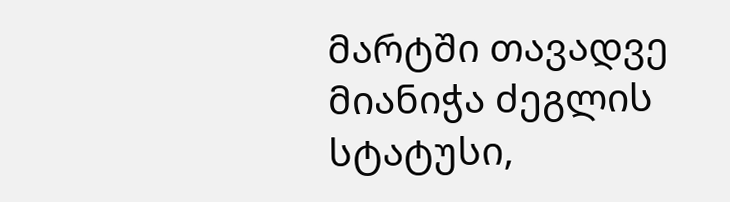მარტში თავადვე მიანიჭა ძეგლის სტატუსი,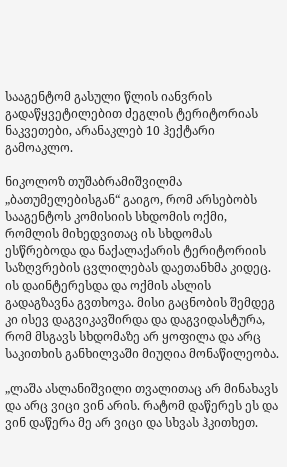სააგენტომ გასული წლის იანვრის გადაწყვეტილებით ძეგლის ტერიტორიას  ნაკვეთები, არანაკლებ 10 ჰექტარი გამოაკლო.

ნიკოლოზ თუშაბრამიშვილმა „ბათუმელებისგან“ გაიგო, რომ არსებობს სააგენტოს კომისიის სხდომის ოქმი, რომლის მიხედვითაც ის სხდომას ესწრებოდა და ნაქალაქარის ტერიტორიის საზღვრების ცვლილებას დაეთანხმა კიდეც. ის დაინტერესდა და ოქმის ასლის გადაგზავნა გვთხოვა. მისი გაცნობის შემდეგ კი ისევ დაგვიკავშირდა და დაგვიდასტურა, რომ მსგავს სხდომაზე არ ყოფილა და არც საკითხის განხილვაში მიუღია მონაწილეობა.

„ლაშა ასლანიშვილი თვალითაც არ მინახავს და არც ვიცი ვინ არის. რატომ დაწერეს ეს და ვინ დაწერა მე არ ვიცი და სხვას ჰკითხეთ.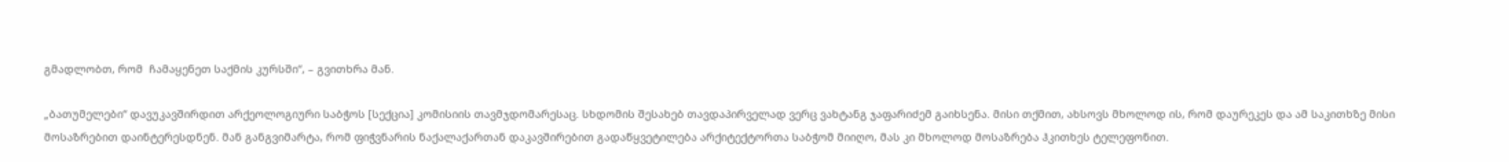გმადლობთ, რომ  ჩამაყენეთ საქმის კურსში“, – გვითხრა მან.

„ბათუმელები“ დავუკავშირდით არქეოლოგიური საბჭოს [სექცია] კომისიის თავმჯდომარესაც. სხდომის შესახებ თავდაპირველად ვერც ვახტანგ ჯაფარიძემ გაიხსენა. მისი თქმით, ახსოვს მხოლოდ ის, რომ დაურეკეს და ამ საკითხზე მისი მოსაზრებით დაინტერესდნენ. მან განგვიმარტა, რომ ფიჭვნარის ნაქალაქართან დაკავშირებით გადაწყვეტილება არქიტექტორთა საბჭომ მიიღო, მას კი მხოლოდ მოსაზრება ჰკითხეს ტელეფონით.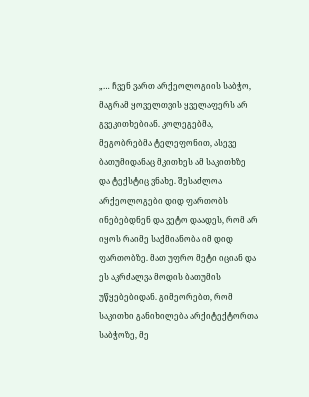„… ჩვენ ვართ არქეოლოგიის საბჭო, მაგრამ ყოველთვის ყველაფერს არ გვეკითხებიან. კოლეგებმა, მეგობრებმა ტელეფონით, ასევე ბათუმიდანაც მკითხეს ამ საკითხზე და ტექსტიც ვნახე. შესაძლოა არქეოლოგები დიდ ფართობს ინებებდნენ და ვეტო დაადეს, რომ არ იყოს რაიმე საქმიანობა იმ დიდ ფართობზე. მათ უფრო მეტი იციან და ეს აკრძალვა მოდის ბათუმის უწყებებიდან. გიმეორებთ, რომ საკითხი განიხილება არქიტექტორთა საბჭოზე, მე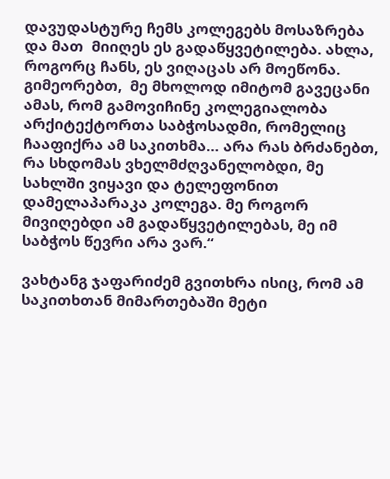დავუდასტურე ჩემს კოლეგებს მოსაზრება და მათ  მიიღეს ეს გადაწყვეტილება. ახლა, როგორც ჩანს, ეს ვიღაცას არ მოეწონა. გიმეორებთ,  მე მხოლოდ იმიტომ გავეცანი ამას, რომ გამოვიჩინე კოლეგიალობა არქიტექტორთა საბჭოსადმი, რომელიც ჩააფიქრა ამ საკითხმა… არა რას ბრძანებთ, რა სხდომას ვხელმძღვანელობდი, მე სახლში ვიყავი და ტელეფონით დამელაპარაკა კოლეგა. მე როგორ მივიღებდი ამ გადაწყვეტილებას, მე იმ საბჭოს წევრი არა ვარ.“

ვახტანგ ჯაფარიძემ გვითხრა ისიც, რომ ამ საკითხთან მიმართებაში მეტი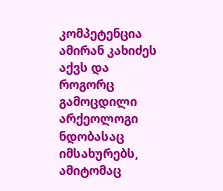კომპეტენცია ამირან კახიძეს აქვს და როგორც გამოცდილი არქეოლოგი ნდობასაც იმსახურებს, ამიტომაც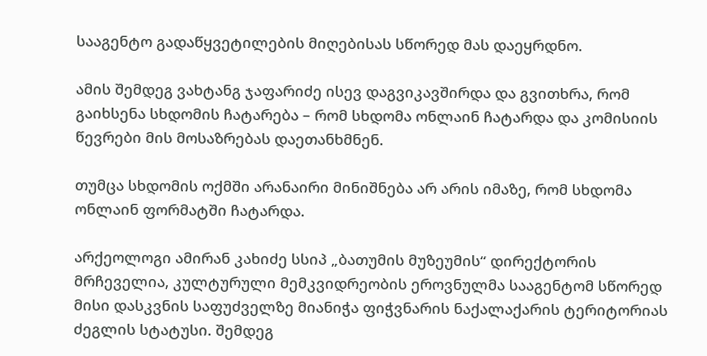სააგენტო გადაწყვეტილების მიღებისას სწორედ მას დაეყრდნო.

ამის შემდეგ ვახტანგ ჯაფარიძე ისევ დაგვიკავშირდა და გვითხრა, რომ გაიხსენა სხდომის ჩატარება – რომ სხდომა ონლაინ ჩატარდა და კომისიის წევრები მის მოსაზრებას დაეთანხმნენ.

თუმცა სხდომის ოქმში არანაირი მინიშნება არ არის იმაზე, რომ სხდომა ონლაინ ფორმატში ჩატარდა.

არქეოლოგი ამირან კახიძე სსიპ „ბათუმის მუზეუმის“ დირექტორის მრჩეველია, კულტურული მემკვიდრეობის ეროვნულმა სააგენტომ სწორედ მისი დასკვნის საფუძველზე მიანიჭა ფიჭვნარის ნაქალაქარის ტერიტორიას ძეგლის სტატუსი. შემდეგ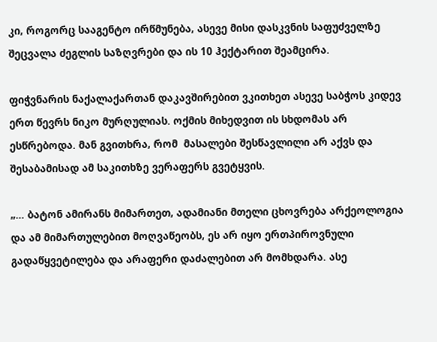კი, როგორც სააგენტო ირწმუნება, ასევე მისი დასკვნის საფუძველზე შეცვალა ძეგლის საზღვრები და ის 10 ჰექტარით შეამცირა.

ფიჭვნარის ნაქალაქართან დაკავშირებით ვკითხეთ ასევე საბჭოს კიდევ ერთ წევრს ნიკო მურღულიას. ოქმის მიხედვით ის სხდომას არ ესწრებოდა. მან გვითხრა, რომ  მასალები შესწავლილი არ აქვს და  შესაბამისად ამ საკითხზე ვერაფერს გვეტყვის.

„… ბატონ ამირანს მიმართეთ, ადამიანი მთელი ცხოვრება არქეოლოგია და ამ მიმართულებით მოღვაწეობს, ეს არ იყო ერთპიროვნული გადაწყვეტილება და არაფერი დაძალებით არ მომხდარა. ასე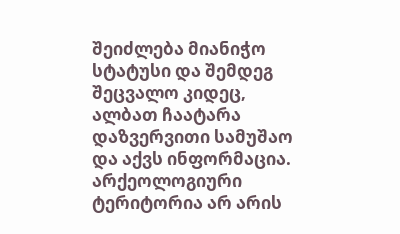შეიძლება მიანიჭო სტატუსი და შემდეგ შეცვალო კიდეც, ალბათ ჩაატარა დაზვერვითი სამუშაო და აქვს ინფორმაცია. არქეოლოგიური ტერიტორია არ არის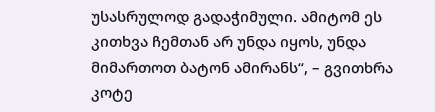უსასრულოდ გადაჭიმული. ამიტომ ეს კითხვა ჩემთან არ უნდა იყოს, უნდა მიმართოთ ბატონ ამირანს“, – გვითხრა კოტე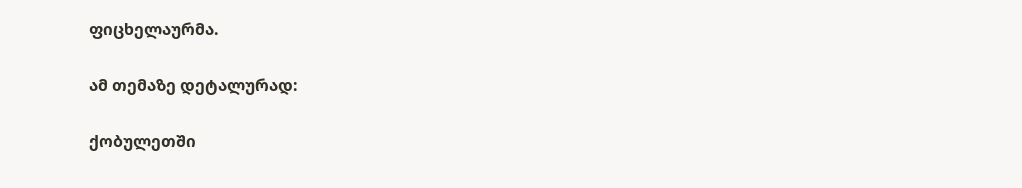ფიცხელაურმა.

ამ თემაზე დეტალურად:

ქობულეთში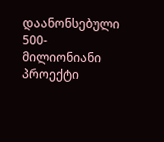დაანონსებული 500-მილიონიანი პროექტი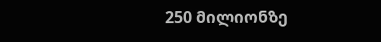250 მილიონზე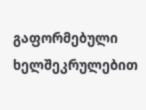გაფორმებული ხელშეკრულებით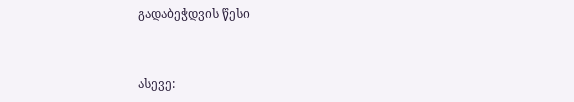გადაბეჭდვის წესი


ასევე: